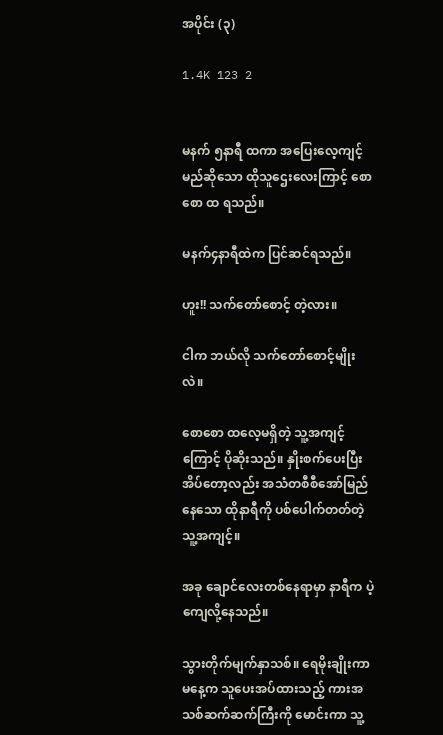အပိုင်း (၃)

1.4K 123 2


မနက် ၅နာရီ ထကာ အပြေးလေ့ကျင့်မည်ဆိုသော ထိုသူဌေးလေးကြာင့် စောစော ထ ရသည်။

မနက်၄နာရီထဲက ပြင်ဆင်ရသည်။

ဟူး!! သက်တော်စောင့် တဲ့လား။

ငါက ဘယ်လို သက်တော်စောင့်မျိုးလဲ။

စောစော ထလေ့မရှိတဲ့ သူ့အကျင့်ကြောင့် ပိုဆိုးသည်။ နှိုးစက်ပေးပြီး အိပ်တော့လည်း အသံတစီစီအော်မြည်နေသော ထိုနာရီကို ပစ်ပေါက်တတ်တဲ့ သူ့အကျင့်။

အခု ချောင်လေးတစ်နေရာမှာ နာရီက ပဲ့ကျေလို့နေသည်။

သွားတိုက်မျက်နှာသစ်။ ရေမိုးချိုးကာ မနေ့က သူပေးအပ်ထားသည့် ကားအသစ်ဆက်ဆက်ကြီးကို မောင်းကာ သူ့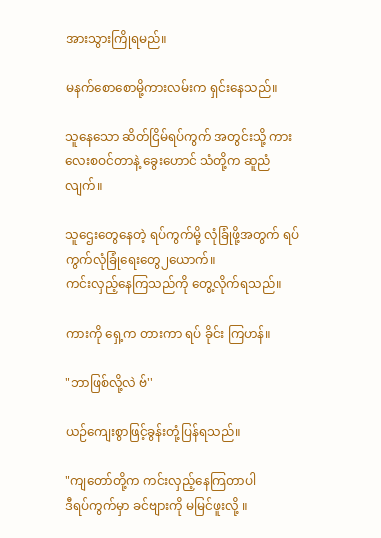အားသွားကြိုရမည်။

မနက်စောစောမို့ကားလမ်းက ရှင်းနေသည်။

သူနေသော ဆိတ်ငြိမ်ရပ်ကွက် အတွင်းသို့ ကားလေးစဝင်တာနဲ့ ခွေးဟောင် သံတို့က ဆူညံလျက်။

သူဌေးတွေနေတဲ့ ရပ်ကွက်မို့ လုံခြုံဖို့အတွက် ရပ်ကွက်လုံခြုံရေးတွေ၂ယောက်။
ကင်းလှည့်နေကြသည်ကို တွေ့လိုက်ရသည်။

ကားကို ရှေ့က တားကာ ရပ် ခိုင်း ကြဟန်။

"ဘာဖြစ်လို့လဲ ဗ်''

ယဉ်ကျေးစွာဖြင့်ခွန်းတုံ့ပြန်ရသည်။

"ကျတော်တို့က ကင်းလှည့်နေကြတာပါ
ဒီရပ်ကွက်မှာ ခင်ဗျားကို မမြင်ဖူးလို့ ။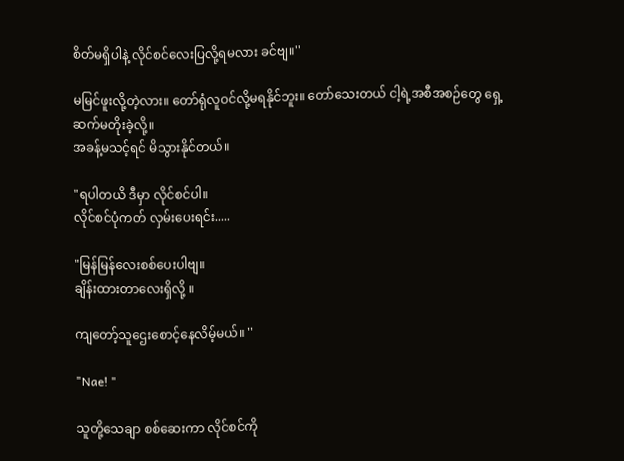စိတ်မရှိပါနဲ့ လိုင်စင်လေးပြလို့ရမလား ခင်ဗျ။''

မမြင်ဖူးလို့တဲ့လား။ တော်ရုံလူဝင်လို့မရနိုင်ဘူး။ တော်သေးတယ် ငါ့ရဲ့အစီအစဉ်တွေ ရှေ့ဆက်မတိုးခဲ့လို့။
အခန့်မသင့်ရင် မိသွားနိုင်တယ်။

"ရပါတယိ ဒီမှာ လိုင်စင်ပါ။
လိုင်စင်ပုံကတ် လှမ်းပေးရင်း.....

"မြန်မြန်လေးစစ်ပေးပါဗျ။
ချိန်းထားတာလေးရှိလို့ ။

ကျတော့်သူဌေးစောင့်နေလိမ့်မယ်။ ''

"Nae! "

သူတို့သေချာ စစ်ဆေးကာ လိုင်စင်ကို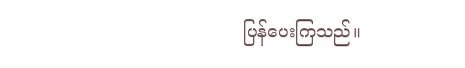ပြန်ပေးကြသည်။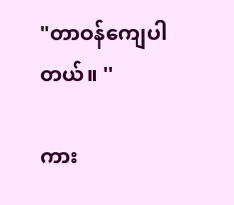"တာဝန်ကျေပါတယ်။ ''

ကား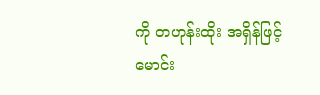ကို တဟုန်းထိုး အရှိန်ဖြင့် မောင်း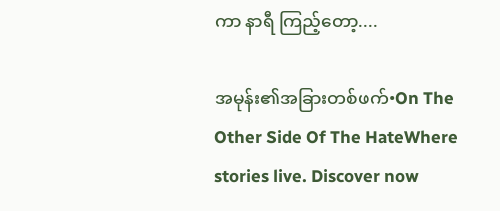ကာ နာရီ ကြည့်တော့....

အမုန်း၏အခြားတစ်ဖက်•On The Other Side Of The HateWhere stories live. Discover now